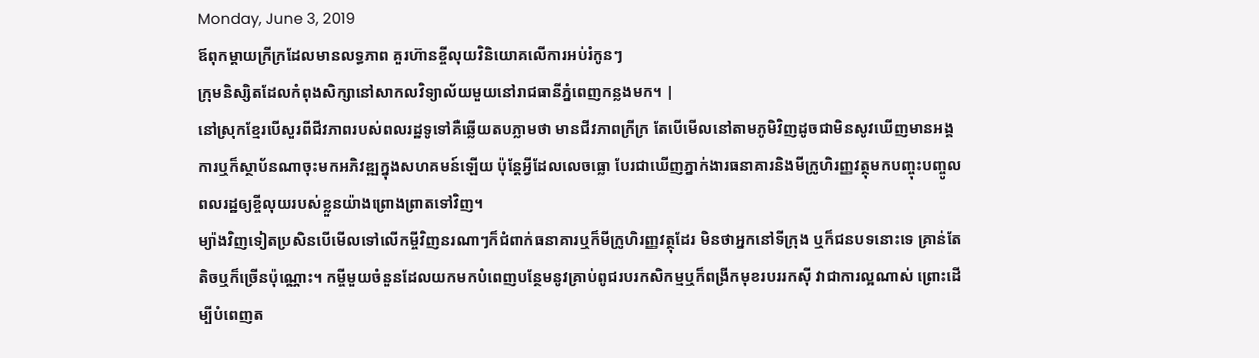Monday, June 3, 2019
ឪពុកម្ដាយក្រីក្រដែលមានលទ្ធភាព គួរហ៊ានខ្ចីលុយវិនិយោគលើការអប់រំកូនៗ
ក្រុមនិស្សិតដែលកំពុងសិក្សានៅសាកលវិទ្យាល័យមួយនៅរាជធានីភ្នំពេញកន្លងមក។ |
នៅស្រុកខ្មែរបើសួរពីជីវភាពរបស់ពលរដ្ឋទូទៅគឺឆ្លើយតបភ្លាមថា មានជីវភាពក្រីក្រ តែបើមើលនៅតាមភូមិវិញដូចជាមិនសូវឃើញមានអង្គការឬក៏ស្ថាប័នណាចុះមកអភិវឌ្ឍក្នុងសហគមន៍ឡើយ ប៉ុន្តែអ្វីដែលលេចធ្លោ បែរជាឃើញភ្នាក់ងារធនាគារនិងមីក្រូហិរញ្ញវត្ថុមកបញ្ចុះបញ្ចូលពលរដ្ឋឲ្យខ្ចីលុយរបស់ខ្លួនយ៉ាងព្រោងព្រាតទៅវិញ។
ម្យ៉ាងវិញទៀតប្រសិនបើមើលទៅលើកម្ចីវិញនរណាៗក៏ជំពាក់ធនាគារឬក៏មីក្រូហិរញ្ញវត្ថុដែរ មិនថាអ្នកនៅទីក្រុង ឬក៏ជនបទនោះទេ គ្រាន់តែតិចឬក៏ច្រើនប៉ុណ្ណោះ។ កម្ចីមួយចំនួនដែលយកមកបំពេញបន្ថែមនូវគ្រាប់ពូជរបរកសិកម្មឬក៏ពង្រីកមុខរបររកស៊ី វាជាការល្អណាស់ ព្រោះដើម្បីបំពេញត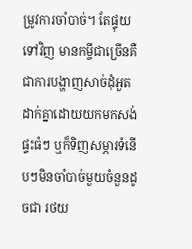ម្រូវការចាំបាច់។ តែផ្ទុយទៅវិញ មានកម្ចីជាច្រើនគឺជាការបង្ហាញសាច់ដុំអួតដាក់គ្នាដោយយកមកសង់ផ្ទះធំៗ ឬក៏ទិញសម្ភារទំនើបៗមិនចាំបាច់មួយចំនួនដូចជា រថយ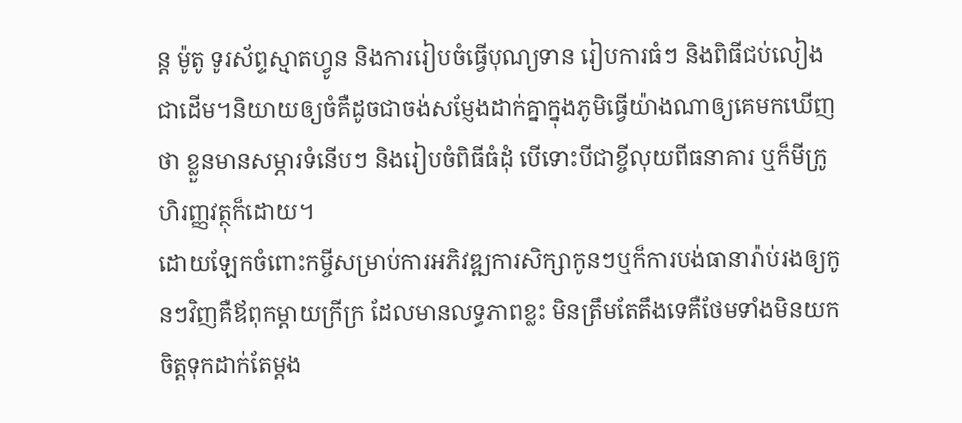ន្ត ម៉ូតូ ទូរស័ព្ទស្មាតហ្វូន និងការរៀបចំធ្វើបុណ្យទាន រៀបការធំៗ និងពិធីជប់លៀង ជាដើម។និយាយឲ្យចំគឺដូចជាចង់សម្ញែងដាក់គ្នាក្នុងភូមិធ្វើយ៉ាងណាឲ្យគេមកឃើញថា ខ្លួនមានសម្ភារទំនើបៗ និងរៀបចំពិធីធំដុំ បើទោះបីជាខ្ចីលុយពីធនាគារ ឬក៏មីក្រូហិរញ្ញវត្ថុក៏ដោយ។
ដោយឡែកចំពោះកម្ចីសម្រាប់ការអភិវឌ្ឍការសិក្សាកូនៗឬក៏ការបង់ធានារ៉ាប់រងឲ្យកូនៗវិញគឺឪពុកម្តាយក្រីក្រ ដែលមានលទ្ធភាពខ្លះ មិនត្រឹមតែតឹងទេគឺថែមទាំងមិនយកចិត្តទុកដាក់តែម្តង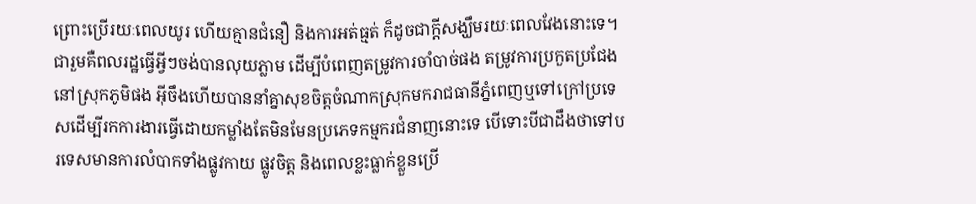ព្រោះប្រើរយៈពេលយូរ ហើយគ្មានជំនឿ និងការអត់ធ្មត់ ក៏ដូចជាក្តីសង្ឃឹមរយៈពេលវែងនោះទេ។ ជារួមគឺពលរដ្ឋធ្វើអ្វីៗចង់បានលុយភ្លាម ដើម្បីបំពេញតម្រូវការចាំបាច់ផង តម្រូវការប្រកួតប្រជែងនៅស្រុកភូមិផង អ៊ីចឹងហើយបាននាំគ្នាសុខចិត្តចំណាកស្រុកមករាជធានីភ្នំពេញឬទៅក្រៅប្រទេសដើម្បីរកការងារធ្វើដោយកម្លាំងតែមិនមែនប្រភេទកម្មករជំនាញនោះទេ បើទោះបីជាដឹងថាទៅបរទេសមានការលំបាកទាំងផ្លូវកាយ ផ្លូវចិត្ត និងពេលខ្លះធ្លាក់ខ្លួនប្រើ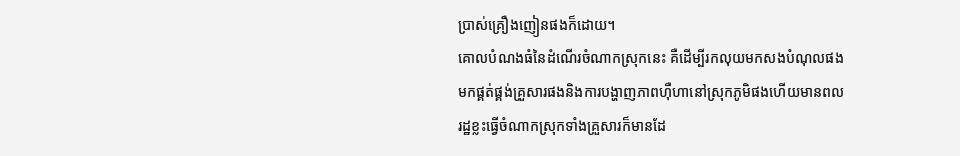ប្រាស់គ្រឿងញៀនផងក៏ដោយ។
គោលបំណងធំនៃដំណើរចំណាកស្រុកនេះ គឺដើម្បីរកលុយមកសងបំណុលផង មកផ្គត់ផ្គង់គ្រួសារផងនិងការបង្ហាញភាពហ៊ឺហានៅស្រុកភូមិផងហើយមានពលរដ្ឋខ្លះធ្វើចំណាកស្រុកទាំងគ្រួសារក៏មានដែ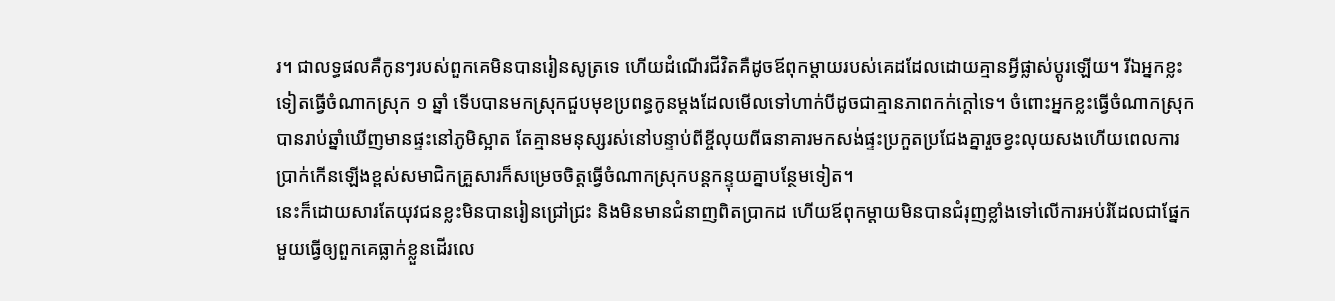រ។ ជាលទ្ធផលគឺកូនៗរបស់ពួកគេមិនបានរៀនសូត្រទេ ហើយដំណើរជីវិតគឺដូចឪពុកម្តាយរបស់គេដដែលដោយគ្មានអ្វីផ្លាស់ប្តូរឡើយ។ រីឯអ្នកខ្លះទៀតធ្វើចំណាកស្រុក ១ ឆ្នាំ ទើបបានមកស្រុកជួបមុខប្រពន្ធកូនម្តងដែលមើលទៅហាក់បីដូចជាគ្មានភាពកក់ក្តៅទេ។ ចំពោះអ្នកខ្លះធ្វើចំណាកស្រុកបានរាប់ឆ្នាំឃើញមានផ្ទះនៅភូមិស្អាត តែគ្មានមនុស្សរស់នៅបន្ទាប់ពីខ្ចីលុយពីធនាគារមកសង់ផ្ទះប្រកួតប្រជែងគ្នារួចខ្វះលុយសងហើយពេលការប្រាក់កើនឡើងខ្ពស់សមាជិកគ្រួសារក៏សម្រេចចិត្តធ្វើចំណាកស្រុកបន្តកន្ទុយគ្នាបន្ថែមទៀត។
នេះក៏ដោយសារតែយុវជនខ្លះមិនបានរៀនជ្រៅជ្រះ និងមិនមានជំនាញពិតប្រាកដ ហើយឪពុកម្តាយមិនបានជំរុញខ្លាំងទៅលើការអប់រំដែលជាផ្នែកមួយធ្វើឲ្យពួកគេធ្លាក់ខ្លួនដើរលេ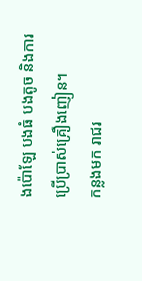ងប៉ោឡែ បងធំ បងតូច និងការប្រើប្រាស់គ្រឿងញៀន។
កន្លងមក រាជរ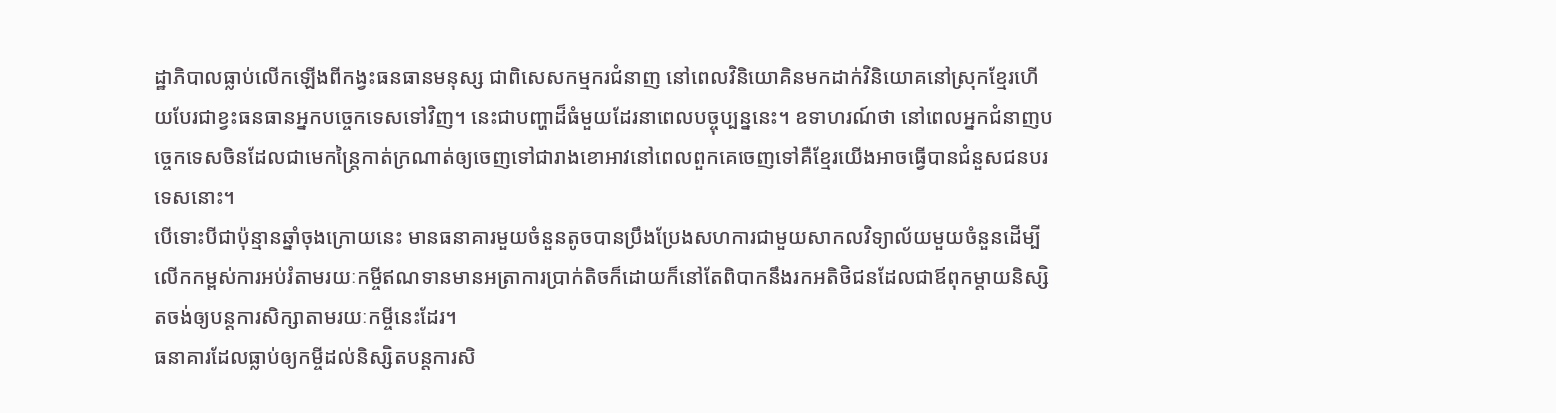ដ្ឋាភិបាលធ្លាប់លើកឡើងពីកង្វះធនធានមនុស្ស ជាពិសេសកម្មករជំនាញ នៅពេលវិនិយោគិនមកដាក់វិនិយោគនៅស្រុកខ្មែរហើយបែរជាខ្វះធនធានអ្នកបច្ចេកទេសទៅវិញ។ នេះជាបញ្ហាដ៏ធំមួយដែរនាពេលបច្ចុប្បន្ននេះ។ ឧទាហរណ៍ថា នៅពេលអ្នកជំនាញបច្ចេកទេសចិនដែលជាមេកន្រៃ្តកាត់ក្រណាត់ឲ្យចេញទៅជារាងខោអាវនៅពេលពួកគេចេញទៅគឺខ្មែរយើងអាចធ្វើបានជំនួសជនបរទេសនោះ។
បើទោះបីជាប៉ុន្មានឆ្នាំចុងក្រោយនេះ មានធនាគារមួយចំនួនតូចបានប្រឹងប្រែងសហការជាមួយសាកលវិទ្យាល័យមួយចំនួនដើម្បីលើកកម្ពស់ការអប់រំតាមរយៈកម្ចីឥណទានមានអត្រាការប្រាក់តិចក៏ដោយក៏នៅតែពិបាកនឹងរកអតិថិជនដែលជាឪពុកម្តាយនិស្សិតចង់ឲ្យបន្តការសិក្សាតាមរយៈកម្ចីនេះដែរ។
ធនាគារដែលធ្លាប់ឲ្យកម្ចីដល់និស្សិតបន្តការសិ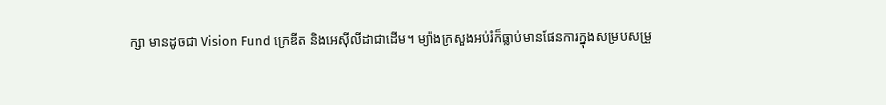ក្សា មានដូចជា Vision Fund ក្រេឌីត និងអេស៊ីលីដាជាដើម។ ម្យ៉ាងក្រសួងអប់រំក៏ធ្លាប់មានផែនការក្នុងសម្របសម្រួ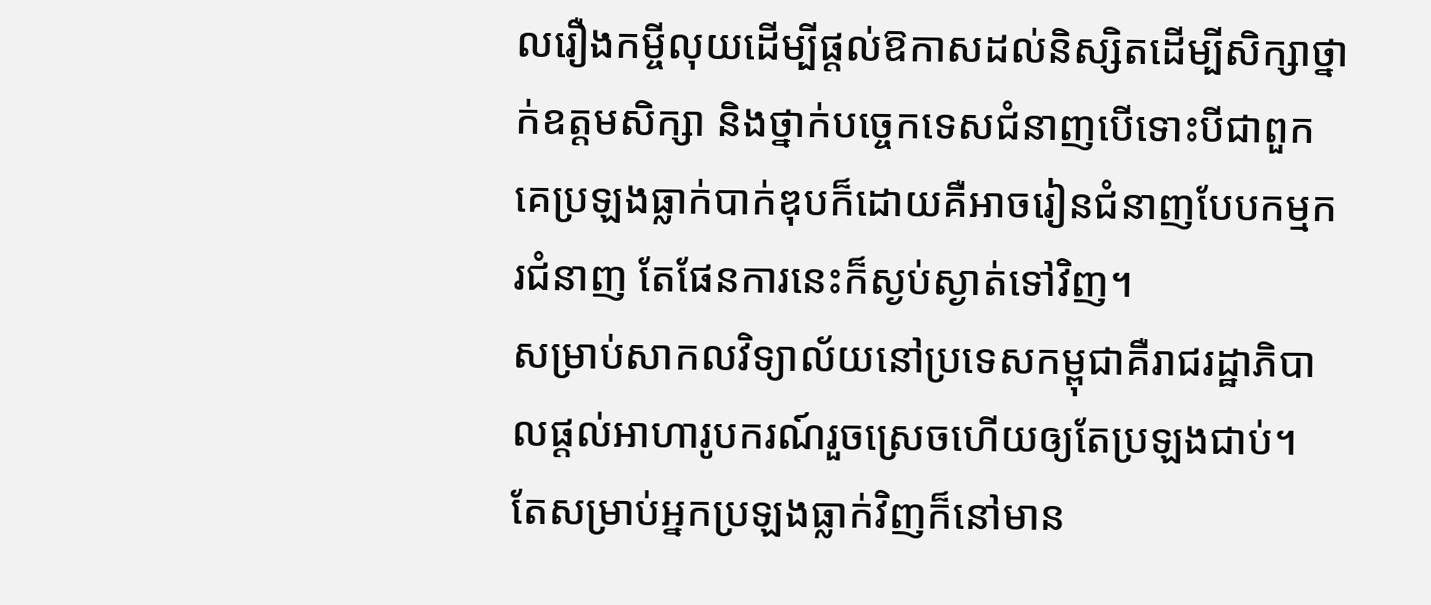លរឿងកម្ចីលុយដើម្បីផ្តល់ឱកាសដល់និស្សិតដើម្បីសិក្សាថ្នាក់ឧត្តមសិក្សា និងថ្នាក់បច្ចេកទេសជំនាញបើទោះបីជាពួកគេប្រឡងធ្លាក់បាក់ឌុបក៏ដោយគឺអាចរៀនជំនាញបែបកម្មករជំនាញ តែផែនការនេះក៏ស្ងប់ស្ងាត់ទៅវិញ។
សម្រាប់សាកលវិទ្យាល័យនៅប្រទេសកម្ពុជាគឺរាជរដ្ឋាភិបាលផ្តល់អាហារូបករណ៍រួចស្រេចហើយឲ្យតែប្រឡងជាប់។
តែសម្រាប់អ្នកប្រឡងធ្លាក់វិញក៏នៅមាន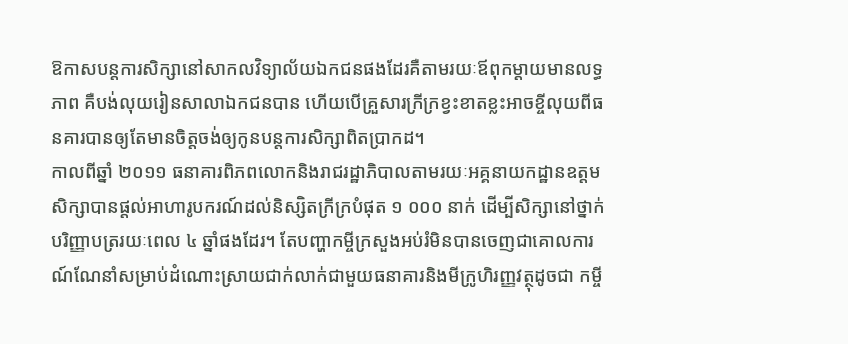ឱកាសបន្តការសិក្សានៅសាកលវិទ្យាល័យឯកជនផងដែរគឺតាមរយៈឪពុកម្តាយមានលទ្ធភាព គឺបង់លុយរៀនសាលាឯកជនបាន ហើយបើគ្រួសារក្រីក្រខ្វះខាតខ្លះអាចខ្ចីលុយពីធនគារបានឲ្យតែមានចិត្តចង់ឲ្យកូនបន្តការសិក្សាពិតប្រាកដ។
កាលពីឆ្នាំ ២០១១ ធនាគារពិភពលោកនិងរាជរដ្ឋាភិបាលតាមរយៈអគ្គនាយកដ្ឋានឧត្តមសិក្សាបានផ្តល់អាហារូបករណ៍ដល់និស្សិតក្រីក្របំផុត ១ ០០០ នាក់ ដើម្បីសិក្សានៅថ្នាក់បរិញ្ញាបត្ររយៈពេល ៤ ឆ្នាំផងដែរ។ តែបញ្ហាកម្ចីក្រសួងអប់រំមិនបានចេញជាគោលការណ៍ណែនាំសម្រាប់ដំណោះស្រាយជាក់លាក់ជាមួយធនាគារនិងមីក្រូហិរញ្ញវត្ថុដូចជា កម្ចី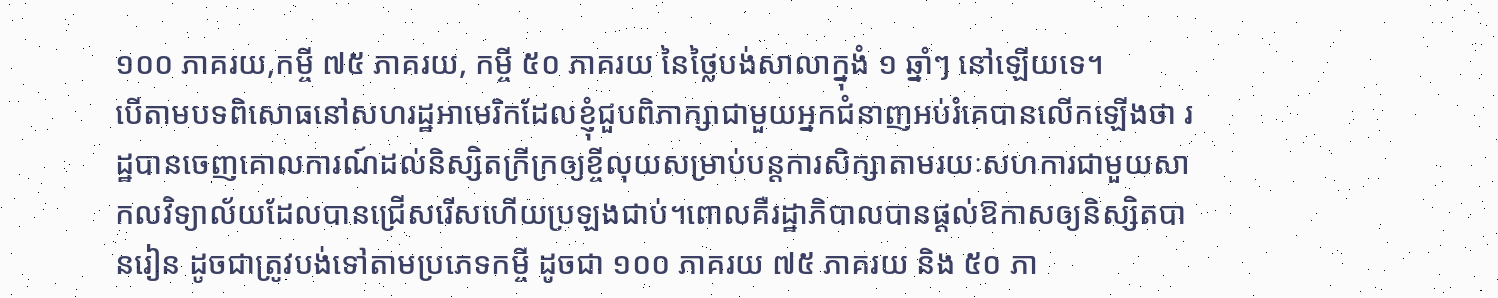១០០ ភាគរយ,កម្ចី ៧៥ ភាគរយ, កម្ចី ៥០ ភាគរយ នៃថ្លៃបង់សាលាក្នុងំ ១ ឆ្នាំៗ នៅឡើយទេ។
បើតាមបទពិសោធនៅសហរដ្ឋអាមេរិកដែលខ្ញុំជួបពិភាក្សាជាមួយអ្នកជំនាញអប់រំគេបានលើកឡើងថា រដ្ឋបានចេញគោលការណ៍ដល់និស្សិតក្រីក្រឲ្យខ្ចីលុយសម្រាប់បន្តការសិក្សាតាមរយៈសហការជាមួយសាកលវិទ្យាល័យដែលបានជ្រើសរើសហើយប្រឡងជាប់។ពោលគឺរដ្ឋាភិបាលបានផ្តល់ឱកាសឲ្យនិស្សិតបានរៀន ដូចជាត្រូវបង់ទៅតាមប្រភេទកម្ចី ដូចជា ១០០ ភាគរយ ៧៥ ភាគរយ និង ៥០ ភា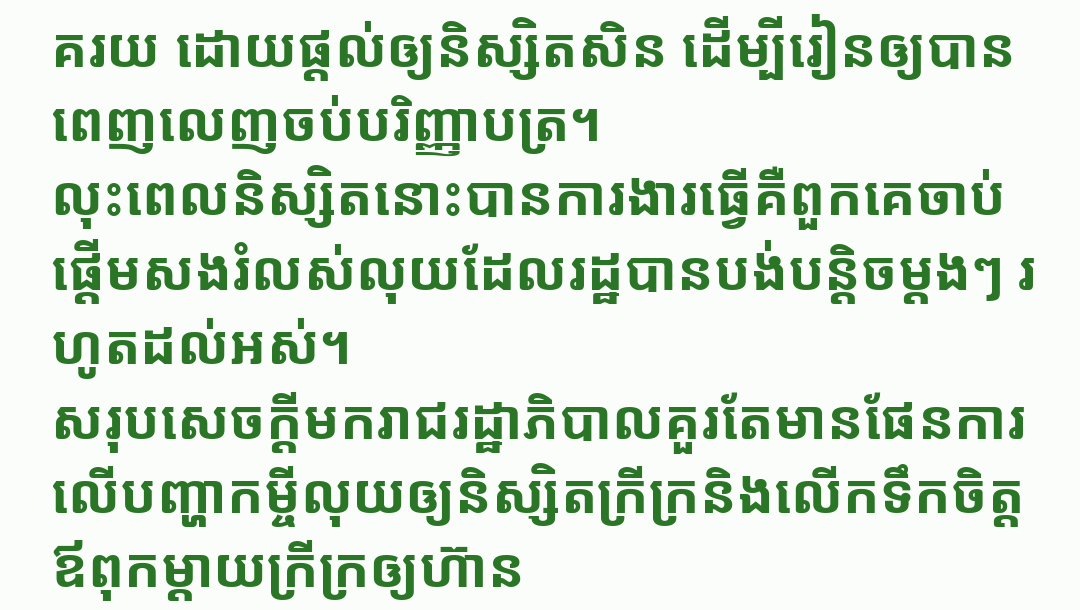គរយ ដោយផ្តល់ឲ្យនិស្សិតសិន ដើម្បីរៀនឲ្យបានពេញលេញចប់បរិញ្ញាបត្រ។
លុះពេលនិស្សិតនោះបានការងារធ្វើគឺពួកគេចាប់ផ្តើមសងរំលស់លុយដែលរដ្ឋបានបង់បន្តិចម្តងៗ រហូតដល់អស់។
សរុបសេចក្ដីមករាជរដ្ឋាភិបាលគួរតែមានផែនការលើបញ្ហាកម្ចីលុយឲ្យនិស្សិតក្រីក្រនិងលើកទឹកចិត្តឪពុកម្តាយក្រីក្រឲ្យហ៊ាន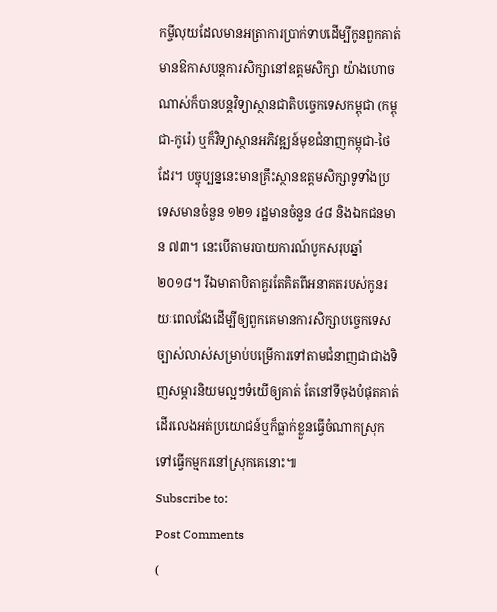កម្ចីលុយដែលមានអត្រាការប្រាក់ទាបដើម្បីកូនពួកគាត់មានឱកាសបន្តការសិក្សានៅឧត្តមសិក្សា យ៉ាងហោចណាស់ក៏បានបន្តវិទ្យាស្ថានជាតិបច្ចេកទេសកម្ពុជា (កម្ពុជា-កូរ៉េ) ឬក៏វិទ្យាស្ថានអភិវឌ្ឍន៍មុខជំនាញកម្ពុជា-ថៃដែរ។ បច្ចុប្បន្ននេះមានគ្រឹះស្ថានឧត្តមសិក្សាទូទាំងប្រទេសមានចំនួន ១២១ រដ្ឋមានចំនួន ៤៨ និងឯកជនមាន ៧៣។ នេះបើតាមរបាយការណ៍បូកសរុបឆ្នាំ ២០១៨។ រីឯមាតាបិតាគួរតែគិតពីអនាគតរបស់កូនរយៈពេលវែងដើម្បីឲ្យពួកគេមានការសិក្សាបច្ចេកទេសច្បាស់លាស់សម្រាប់បម្រើការទៅតាមជំនាញជាជាងទិញសម្ភារនិយមល្អៗទំយើឲ្យគាត់ តែនៅទីចុងបំផុតគាត់ដើរលេងអត់ប្រយោជន៍ឬក៏ធ្លាក់ខ្លួនធ្វើចំណាកស្រុកទៅធ្វើកម្មករនៅស្រុកគេនោះ៕
Subscribe to:
Post Comments
(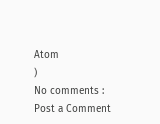Atom
)
No comments :
Post a Comment